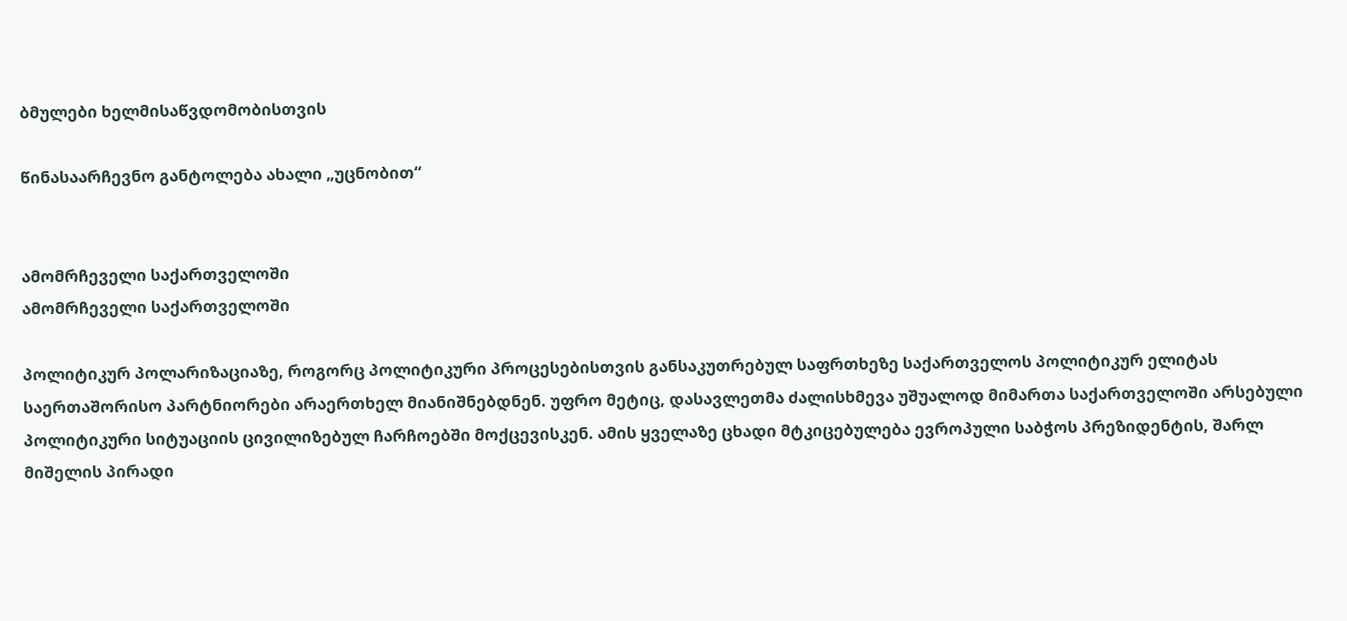ბმულები ხელმისაწვდომობისთვის

წინასაარჩევნო განტოლება ახალი „უცნობით“


ამომრჩეველი საქართველოში
ამომრჩეველი საქართველოში

პოლიტიკურ პოლარიზაციაზე, როგორც პოლიტიკური პროცესებისთვის განსაკუთრებულ საფრთხეზე საქართველოს პოლიტიკურ ელიტას საერთაშორისო პარტნიორები არაერთხელ მიანიშნებდნენ. უფრო მეტიც, დასავლეთმა ძალისხმევა უშუალოდ მიმართა საქართველოში არსებული პოლიტიკური სიტუაციის ცივილიზებულ ჩარჩოებში მოქცევისკენ. ამის ყველაზე ცხადი მტკიცებულება ევროპული საბჭოს პრეზიდენტის, შარლ მიშელის პირადი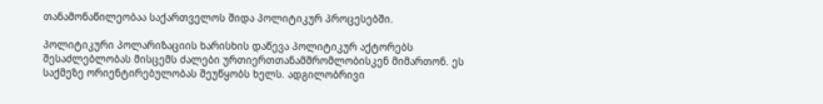თანამონაწილეობაა საქართველოს შიდა პოლიტიკურ პროცესებში.

პოლიტიკური პოლარიზაციის ხარისხის დაწევა პოლიტიკურ აქტორებს შესაძლებლობას მისცემს ძალები ურთიერთთანამშრომლობისკენ მიმართონ. ეს საქმეზე ორიენტირებულობას შეუწყობს ხელს. ადგილობრივი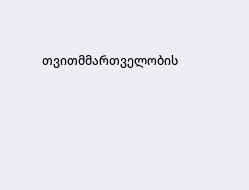თვითმმართველობის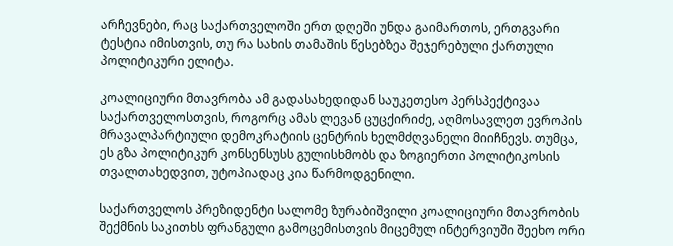არჩევნები, რაც საქართველოში ერთ დღეში უნდა გაიმართოს, ერთგვარი ტესტია იმისთვის, თუ რა სახის თამაშის წესებზეა შეჯერებული ქართული პოლიტიკური ელიტა.

კოალიციური მთავრობა ამ გადასახედიდან საუკეთესო პერსპექტივაა საქართველოსთვის, როგორც ამას ლევან ცუცქირიძე, აღმოსავლეთ ევროპის მრავალპარტიული დემოკრატიის ცენტრის ხელმძღვანელი მიიჩნევს. თუმცა, ეს გზა პოლიტიკურ კონსენსუსს გულისხმობს და ზოგიერთი პოლიტიკოსის თვალთახედვით, უტოპიადაც კია წარმოდგენილი.

საქართველოს პრეზიდენტი სალომე ზურაბიშვილი კოალიციური მთავრობის შექმნის საკითხს ფრანგული გამოცემისთვის მიცემულ ინტერვიუში შეეხო ორი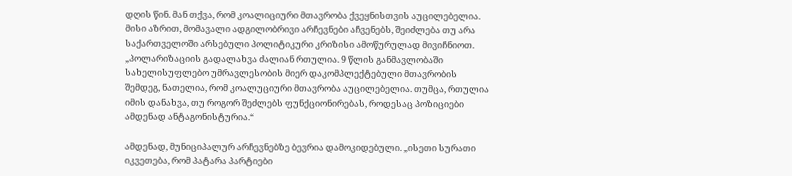დღის წინ. მან თქვა, რომ კოალიციური მთავრობა ქვეყნისთვის აუცილებელია. მისი აზრით, მომავალი ადგილობრივი არჩევნები აჩვენებს, შეიძლება თუ არა საქართველოში არსებული პოლიტიკური კრიზისი ამოწურულად მივიჩნიოთ. „პოლარიზაციის გადალახვა ძალიან რთულია. 9 წლის განმავლობაში სახელისუფლებო უმრავლესობის მიერ დაკომპლექტებული მთავრობის შემდეგ, ნათელია, რომ კოალუციური მთავრობა აუცილებელია. თუმცა, რთულია იმის დანახვა, თუ როგორ შეძლებს ფუნქციონირებას, როდესაც პოზიციები ამდენად ანტაგონისტურია.“

ამდენად, მუნიციპალურ არჩევნებზე ბევრია დამოკიდებული. „ისეთი სურათი იკვეთება, რომ პატარა პარტიები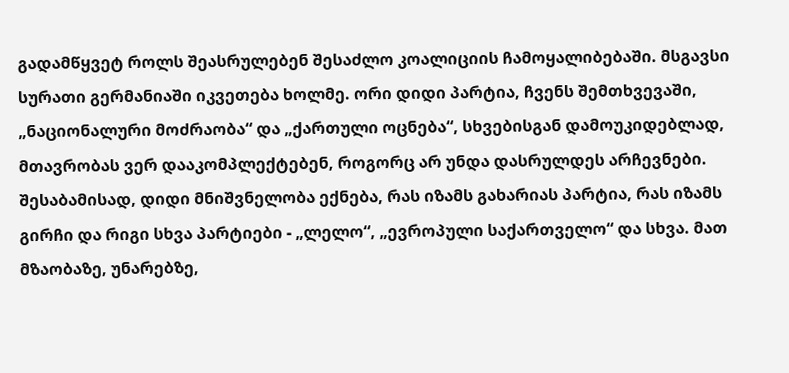გადამწყვეტ როლს შეასრულებენ შესაძლო კოალიციის ჩამოყალიბებაში. მსგავსი სურათი გერმანიაში იკვეთება ხოლმე. ორი დიდი პარტია, ჩვენს შემთხვევაში, „ნაციონალური მოძრაობა“ და „ქართული ოცნება“, სხვებისგან დამოუკიდებლად, მთავრობას ვერ დააკომპლექტებენ, როგორც არ უნდა დასრულდეს არჩევნები. შესაბამისად, დიდი მნიშვნელობა ექნება, რას იზამს გახარიას პარტია, რას იზამს გირჩი და რიგი სხვა პარტიები - „ლელო“, „ევროპული საქართველო“ და სხვა. მათ მზაობაზე, უნარებზე,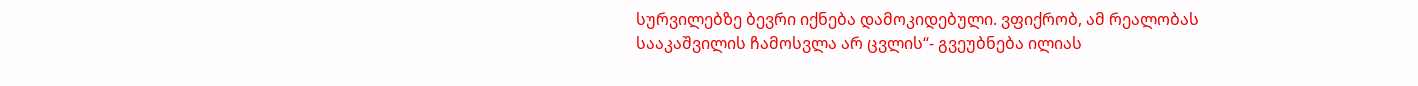სურვილებზე ბევრი იქნება დამოკიდებული. ვფიქრობ, ამ რეალობას სააკაშვილის ჩამოსვლა არ ცვლის“- გვეუბნება ილიას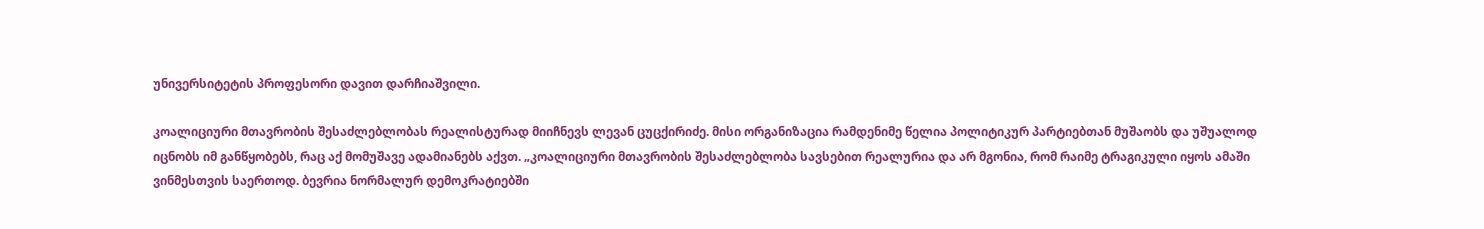უნივერსიტეტის პროფესორი დავით დარჩიაშვილი.

კოალიციური მთავრობის შესაძლებლობას რეალისტურად მიიჩნევს ლევან ცუცქირიძე. მისი ორგანიზაცია რამდენიმე წელია პოლიტიკურ პარტიებთან მუშაობს და უშუალოდ იცნობს იმ განწყობებს, რაც აქ მომუშავე ადამიანებს აქვთ. „კოალიციური მთავრობის შესაძლებლობა სავსებით რეალურია და არ მგონია, რომ რაიმე ტრაგიკული იყოს ამაში ვინმესთვის საერთოდ. ბევრია ნორმალურ დემოკრატიებში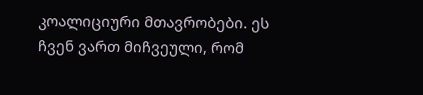კოალიციური მთავრობები. ეს ჩვენ ვართ მიჩვეული, რომ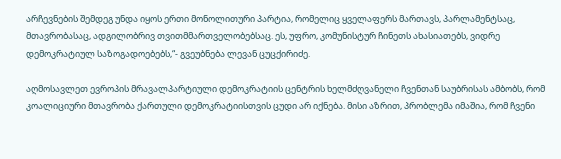არჩევნების შემდეგ უნდა იყოს ერთი მონოლითური პარტია, რომელიც ყველაფერს მართავს, პარლამენტსაც, მთავრობასაც, ადგილობრივ თვითმმართველობებსაც. ეს, უფრო, კომუნისტურ ჩინეთს ახასიათებს, ვიდრე დემოკრატიულ საზოგადოებებს,“- გვეუბნება ლევან ცუცქირიძე.

აღმოსავლეთ ევროპის მრავალპარტიული დემოკრატიის ცენტრის ხელმძღვანელი ჩვენთან საუბრისას ამბობს, რომ კოალიციური მთავრობა ქართული დემოკრატიისთვის ცუდი არ იქნება. მისი აზრით, პრობლემა იმაშია, რომ ჩვენი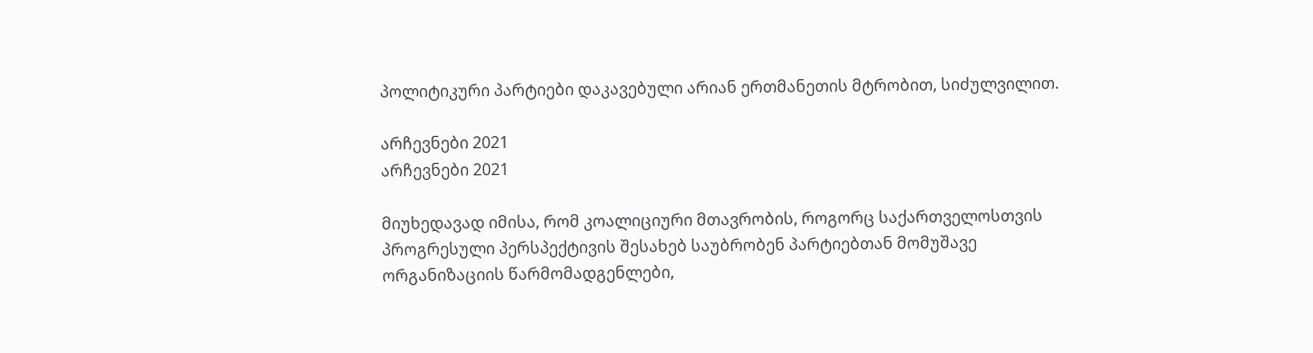პოლიტიკური პარტიები დაკავებული არიან ერთმანეთის მტრობით, სიძულვილით.

არჩევნები 2021
არჩევნები 2021

მიუხედავად იმისა, რომ კოალიციური მთავრობის, როგორც საქართველოსთვის პროგრესული პერსპექტივის შესახებ საუბრობენ პარტიებთან მომუშავე ორგანიზაციის წარმომადგენლები,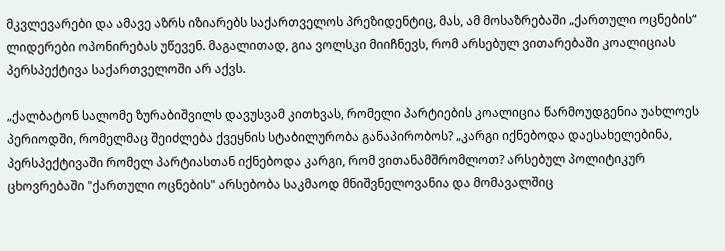მკვლევარები და ამავე აზრს იზიარებს საქართველოს პრეზიდენტიც, მას, ამ მოსაზრებაში „ქართული ოცნების“ ლიდერები ოპონირებას უწევენ. მაგალითად, გია ვოლსკი მიიჩნევს, რომ არსებულ ვითარებაში კოალიციას პერსპექტივა საქართველოში არ აქვს.

„ქალბატონ სალომე ზურაბიშვილს დავუსვამ კითხვას, რომელი პარტიების კოალიცია წარმოუდგენია უახლოეს პერიოდში, რომელმაც შეიძლება ქვეყნის სტაბილურობა განაპირობოს? „კარგი იქნებოდა დაესახელებინა, პერსპექტივაში რომელ პარტიასთან იქნებოდა კარგი, რომ ვითანამშრომლოთ? არსებულ პოლიტიკურ ცხოვრებაში "ქართული ოცნების" არსებობა საკმაოდ მნიშვნელოვანია და მომავალშიც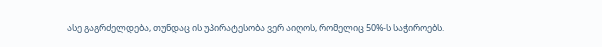ასე გაგრძელდება, თუნდაც ის უპირატესობა ვერ აიღოს, რომელიც 50%-ს საჭიროებს.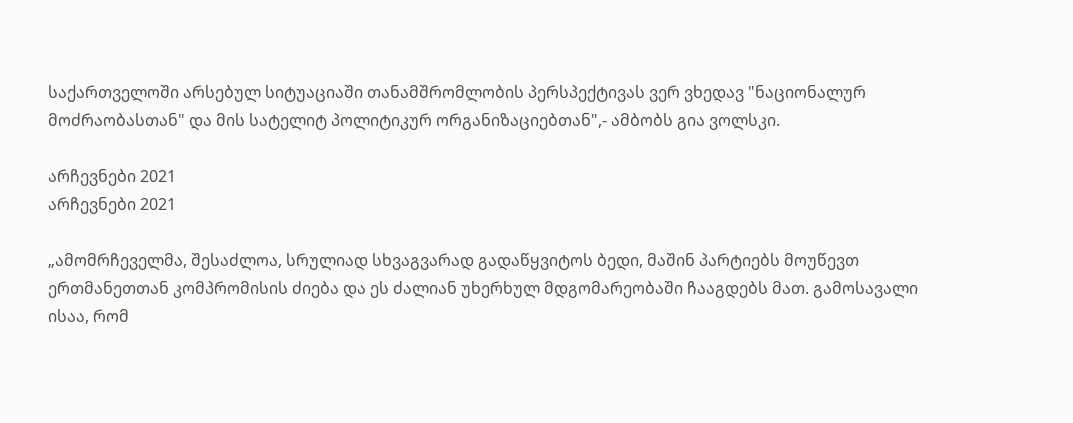საქართველოში არსებულ სიტუაციაში თანამშრომლობის პერსპექტივას ვერ ვხედავ "ნაციონალურ მოძრაობასთან" და მის სატელიტ პოლიტიკურ ორგანიზაციებთან",- ამბობს გია ვოლსკი.

არჩევნები 2021
არჩევნები 2021

„ამომრჩეველმა, შესაძლოა, სრულიად სხვაგვარად გადაწყვიტოს ბედი, მაშინ პარტიებს მოუწევთ ერთმანეთთან კომპრომისის ძიება და ეს ძალიან უხერხულ მდგომარეობაში ჩააგდებს მათ. გამოსავალი ისაა, რომ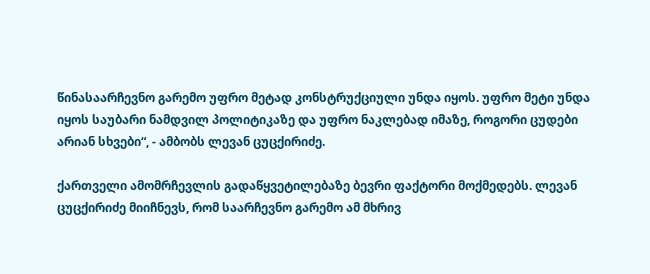წინასაარჩევნო გარემო უფრო მეტად კონსტრუქციული უნდა იყოს. უფრო მეტი უნდა იყოს საუბარი ნამდვილ პოლიტიკაზე და უფრო ნაკლებად იმაზე, როგორი ცუდები არიან სხვები“, - ამბობს ლევან ცუცქირიძე.

ქართველი ამომრჩევლის გადაწყვეტილებაზე ბევრი ფაქტორი მოქმედებს. ლევან ცუცქირიძე მიიჩნევს, რომ საარჩევნო გარემო ამ მხრივ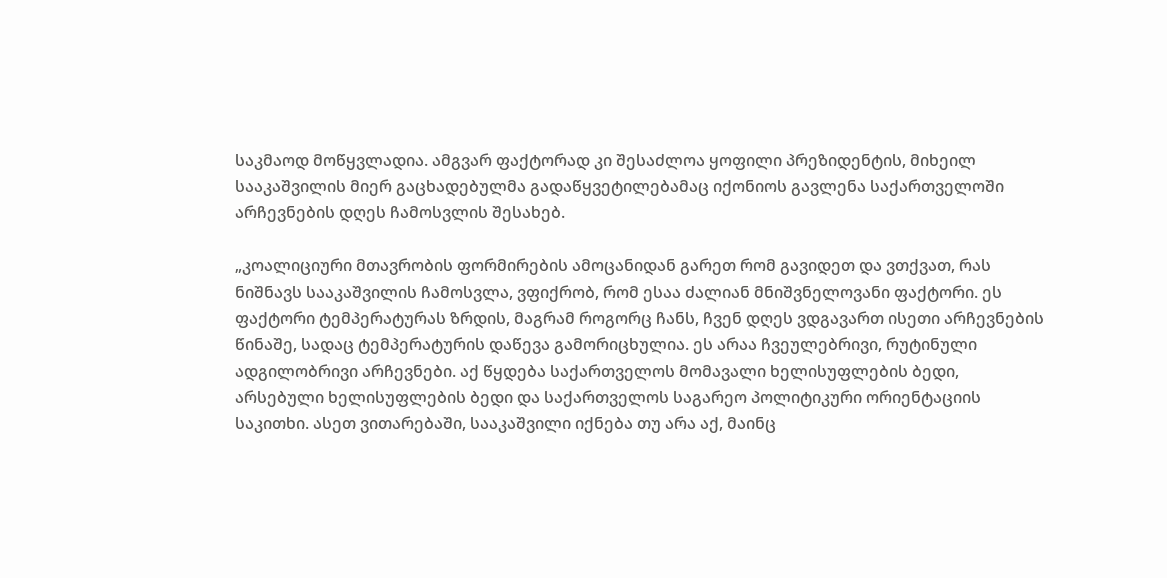საკმაოდ მოწყვლადია. ამგვარ ფაქტორად კი შესაძლოა ყოფილი პრეზიდენტის, მიხეილ სააკაშვილის მიერ გაცხადებულმა გადაწყვეტილებამაც იქონიოს გავლენა საქართველოში არჩევნების დღეს ჩამოსვლის შესახებ.

„კოალიციური მთავრობის ფორმირების ამოცანიდან გარეთ რომ გავიდეთ და ვთქვათ, რას ნიშნავს სააკაშვილის ჩამოსვლა, ვფიქრობ, რომ ესაა ძალიან მნიშვნელოვანი ფაქტორი. ეს ფაქტორი ტემპერატურას ზრდის, მაგრამ როგორც ჩანს, ჩვენ დღეს ვდგავართ ისეთი არჩევნების წინაშე, სადაც ტემპერატურის დაწევა გამორიცხულია. ეს არაა ჩვეულებრივი, რუტინული ადგილობრივი არჩევნები. აქ წყდება საქართველოს მომავალი ხელისუფლების ბედი, არსებული ხელისუფლების ბედი და საქართველოს საგარეო პოლიტიკური ორიენტაციის საკითხი. ასეთ ვითარებაში, სააკაშვილი იქნება თუ არა აქ, მაინც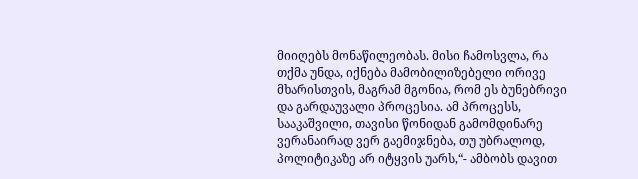მიიღებს მონაწილეობას. მისი ჩამოსვლა, რა თქმა უნდა, იქნება მამობილიზებელი ორივე მხარისთვის, მაგრამ მგონია, რომ ეს ბუნებრივი და გარდაუვალი პროცესია. ამ პროცესს, სააკაშვილი, თავისი წონიდან გამომდინარე ვერანაირად ვერ გაემიჯნება, თუ უბრალოდ, პოლიტიკაზე არ იტყვის უარს,“- ამბობს დავით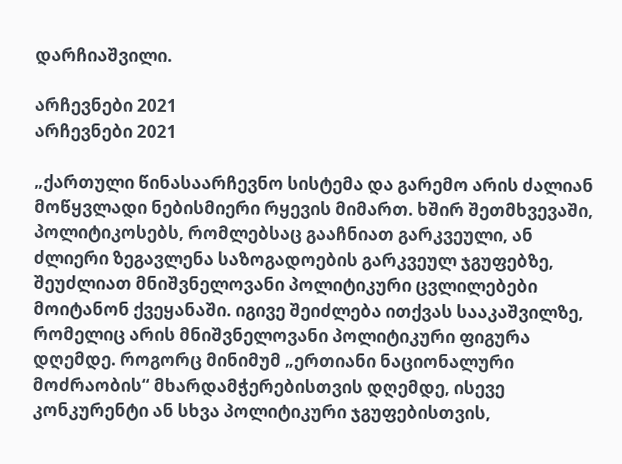დარჩიაშვილი.

არჩევნები 2021
არჩევნები 2021

„ქართული წინასაარჩევნო სისტემა და გარემო არის ძალიან მოწყვლადი ნებისმიერი რყევის მიმართ. ხშირ შეთმხვევაში, პოლიტიკოსებს, რომლებსაც გააჩნიათ გარკვეული, ან ძლიერი ზეგავლენა საზოგადოების გარკვეულ ჯგუფებზე, შეუძლიათ მნიშვნელოვანი პოლიტიკური ცვლილებები მოიტანონ ქვეყანაში. იგივე შეიძლება ითქვას სააკაშვილზე, რომელიც არის მნიშვნელოვანი პოლიტიკური ფიგურა დღემდე. როგორც მინიმუმ „ერთიანი ნაციონალური მოძრაობის“ მხარდამჭერებისთვის დღემდე, ისევე კონკურენტი ან სხვა პოლიტიკური ჯგუფებისთვის,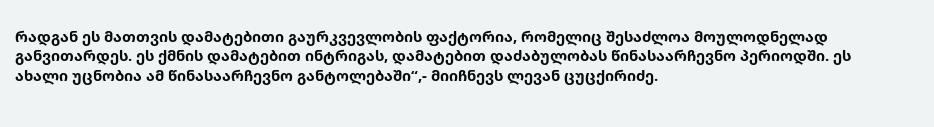რადგან ეს მათთვის დამატებითი გაურკვევლობის ფაქტორია, რომელიც შესაძლოა მოულოდნელად განვითარდეს. ეს ქმნის დამატებით ინტრიგას, დამატებით დაძაბულობას წინასაარჩევნო პერიოდში. ეს ახალი უცნობია ამ წინასაარჩევნო განტოლებაში“,- მიიჩნევს ლევან ცუცქირიძე.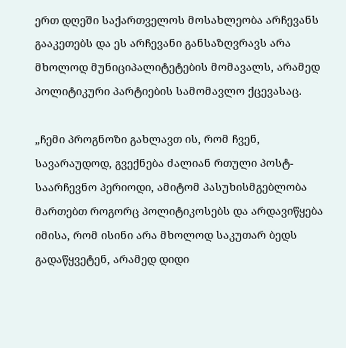ერთ დღეში საქართველოს მოსახლეობა არჩევანს გააკეთებს და ეს არჩევანი განსაზღვრავს არა მხოლოდ მუნიციპალიტეტების მომავალს, არამედ პოლიტიკური პარტიების სამომავლო ქცევასაც.

„ჩემი პროგნოზი გახლავთ ის, რომ ჩვენ, სავარაუდოდ, გვექნება ძალიან რთული პოსტ-საარჩევნო პერიოდი, ამიტომ პასუხისმგებლობა მართებთ როგორც პოლიტიკოსებს და არდავიწყება იმისა, რომ ისინი არა მხოლოდ საკუთარ ბედს გადაწყვეტენ, არამედ დიდი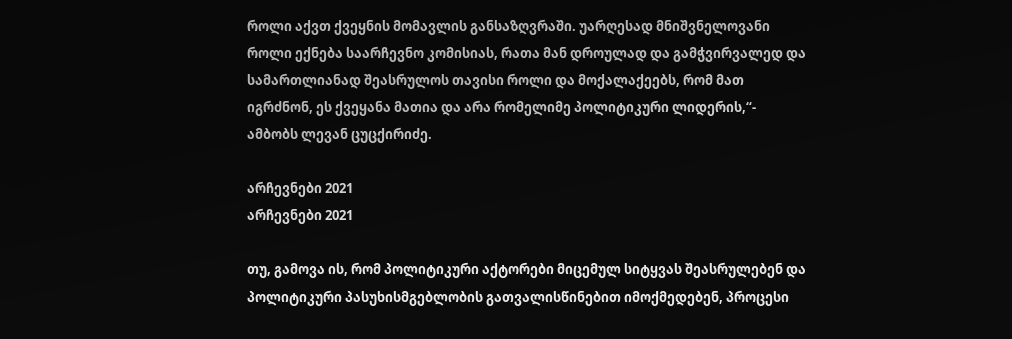როლი აქვთ ქვეყნის მომავლის განსაზღვრაში. უარღესად მნიშვნელოვანი როლი ექნება საარჩევნო კომისიას, რათა მან დროულად და გამჭვირვალედ და სამართლიანად შეასრულოს თავისი როლი და მოქალაქეებს, რომ მათ იგრძნონ, ეს ქვეყანა მათია და არა რომელიმე პოლიტიკური ლიდერის,“- ამბობს ლევან ცუცქირიძე.

არჩევნები 2021
არჩევნები 2021

თუ, გამოვა ის, რომ პოლიტიკური აქტორები მიცემულ სიტყვას შეასრულებენ და პოლიტიკური პასუხისმგებლობის გათვალისწინებით იმოქმედებენ, პროცესი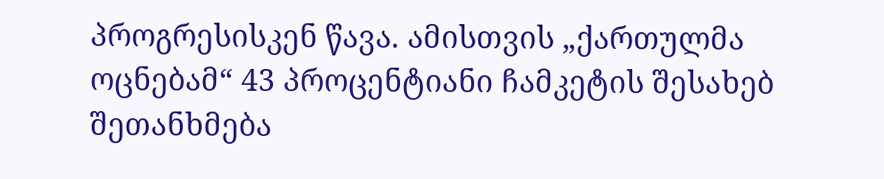პროგრესისკენ წავა. ამისთვის „ქართულმა ოცნებამ“ 43 პროცენტიანი ჩამკეტის შესახებ შეთანხმება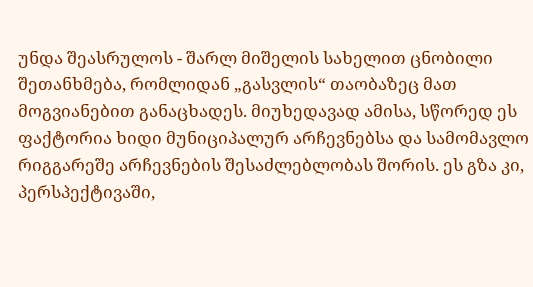უნდა შეასრულოს - შარლ მიშელის სახელით ცნობილი შეთანხმება, რომლიდან „გასვლის“ თაობაზეც მათ მოგვიანებით განაცხადეს. მიუხედავად ამისა, სწორედ ეს ფაქტორია ხიდი მუნიციპალურ არჩევნებსა და სამომავლო რიგგარეშე არჩევნების შესაძლებლობას შორის. ეს გზა კი, პერსპექტივაში,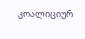კოალიციურ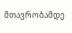მთავრობამდე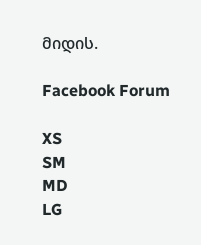მიდის.

Facebook Forum

XS
SM
MD
LG